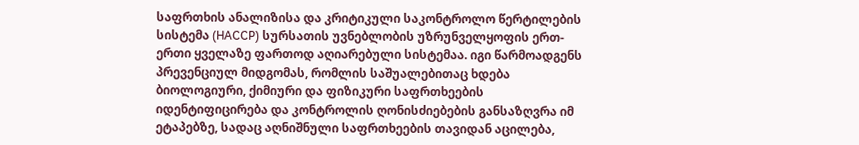საფრთხის ანალიზისა და კრიტიკული საკონტროლო წერტილების სისტემა (HACCP) სურსათის უვნებლობის უზრუნველყოფის ერთ-ერთი ყველაზე ფართოდ აღიარებული სისტემაა. იგი წარმოადგენს პრევენციულ მიდგომას, რომლის საშუალებითაც ხდება ბიოლოგიური, ქიმიური და ფიზიკური საფრთხეების იდენტიფიცირება და კონტროლის ღონისძიებების განსაზღვრა იმ ეტაპებზე, სადაც აღნიშნული საფრთხეების თავიდან აცილება,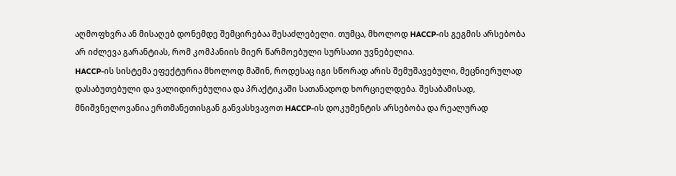აღმოფხვრა ან მისაღებ დონემდე შემცირებაა შესაძლებელი. თუმცა, მხოლოდ HACCP-ის გეგმის არსებობა არ იძლევა გარანტიას, რომ კომპანიის მიერ წარმოებული სურსათი უვნებელია.
HACCP-ის სისტემა ეფექტურია მხოლოდ მაშინ, როდესაც იგი სწორად არის შემუშავებული, მეცნიერულად დასაბუთებული და ვალიდირებულია და პრაქტიკაში სათანადოდ ხორციელდება. შესაბამისად, მნიშვნელოვანია ერთმანეთისგან განვასხვავოთ HACCP-ის დოკუმენტის არსებობა და რეალურად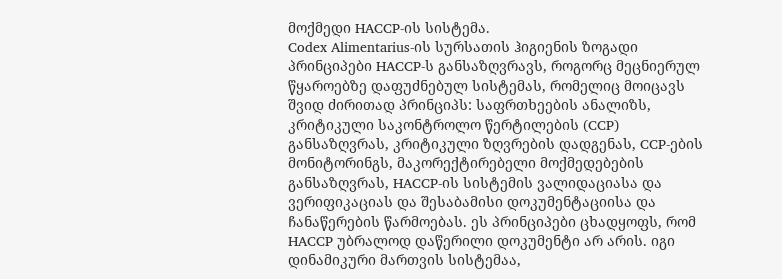მოქმედი HACCP-ის სისტემა.
Codex Alimentarius-ის სურსათის ჰიგიენის ზოგადი პრინციპები HACCP-ს განსაზღვრავს, როგორც მეცნიერულ წყაროებზე დაფუძნებულ სისტემას, რომელიც მოიცავს შვიდ ძირითად პრინციპს: საფრთხეების ანალიზს, კრიტიკული საკონტროლო წერტილების (CCP) განსაზღვრას, კრიტიკული ზღვრების დადგენას, CCP-ების მონიტორინგს, მაკორექტირებელი მოქმედებების განსაზღვრას, HACCP-ის სისტემის ვალიდაციასა და ვერიფიკაციას და შესაბამისი დოკუმენტაციისა და ჩანაწერების წარმოებას. ეს პრინციპები ცხადყოფს, რომ HACCP უბრალოდ დაწერილი დოკუმენტი არ არის. იგი დინამიკური მართვის სისტემაა,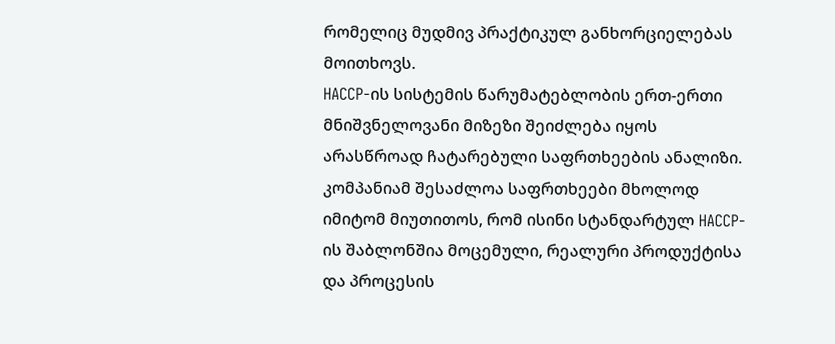რომელიც მუდმივ პრაქტიკულ განხორციელებას მოითხოვს.
HACCP-ის სისტემის წარუმატებლობის ერთ-ერთი მნიშვნელოვანი მიზეზი შეიძლება იყოს არასწროად ჩატარებული საფრთხეების ანალიზი. კომპანიამ შესაძლოა საფრთხეები მხოლოდ იმიტომ მიუთითოს, რომ ისინი სტანდარტულ HACCP-ის შაბლონშია მოცემული, რეალური პროდუქტისა და პროცესის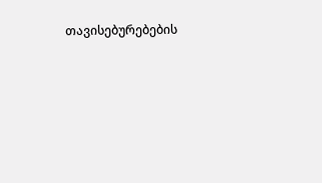თავისებურებების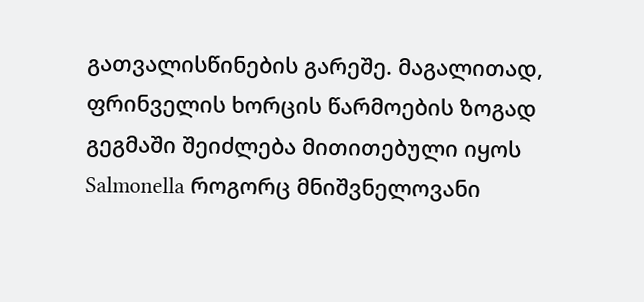გათვალისწინების გარეშე. მაგალითად, ფრინველის ხორცის წარმოების ზოგად გეგმაში შეიძლება მითითებული იყოს Salmonella როგორც მნიშვნელოვანი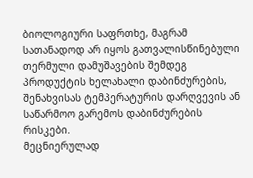ბიოლოგიური საფრთხე, მაგრამ სათანადოდ არ იყოს გათვალისწინებული თერმული დამუშავების შემდეგ პროდუქტის ხელახალი დაბინძურების, შენახვისას ტემპერატურის დარღვევის ან საწარმოო გარემოს დაბინძურების რისკები.
მეცნიერულად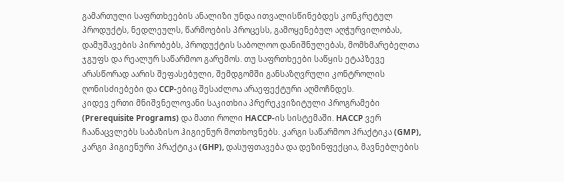გამართული საფრთხეების ანალიზი უნდა ითვალისწინებდეს კონკრეტულ პროდუქტს, ნედლეულს, წარმოების პროცესს, გამოყენებულ აღჭურვილობას, დამუშავების პირობებს, პროდუქტის საბოლოო დანიშნულებას, მომხმარებელთა ჯგუფს და რეალურ საწარმოო გარემოს. თუ საფრთხეები საწყის ეტაპზევე არასწორად აარის შეფასებული, შემდგომში განსაზღვრული კონტროლის ღონისძიებები და CCP-ებიც შესაძლოა არაეფექტური აღმოჩნდეს.
კიდევ ერთი მნიშვნელოვანი საკითხია პრერეკვიზიტული პროგრამები (Prerequisite Programs) და მათი როლი HACCP-ის სისტემაში. HACCP ვერ ჩაანაცვლებს საბაზისო ჰიგიენურ მოთხოვნებს. კარგი საწარმოო პრაქტიკა (GMP), კარგი ჰიგიენური პრაქტიკა (GHP), დასუფთავება და დეზინფექცია, მავნებლების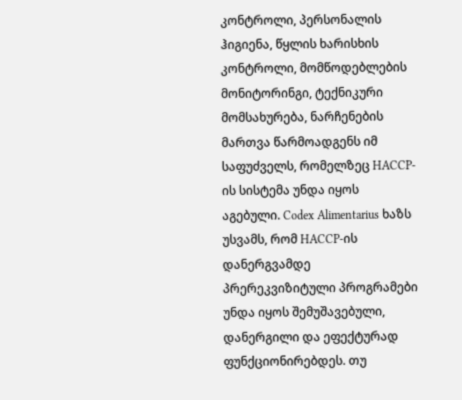კონტროლი, პერსონალის ჰიგიენა, წყლის ხარისხის კონტროლი, მომწოდებლების მონიტორინგი, ტექნიკური მომსახურება, ნარჩენების მართვა წარმოადგენს იმ საფუძველს, რომელზეც HACCP-ის სისტემა უნდა იყოს აგებული. Codex Alimentarius ხაზს უსვამს, რომ HACCP-ის დანერგვამდე პრერეკვიზიტული პროგრამები უნდა იყოს შემუშავებული, დანერგილი და ეფექტურად ფუნქციონირებდეს. თუ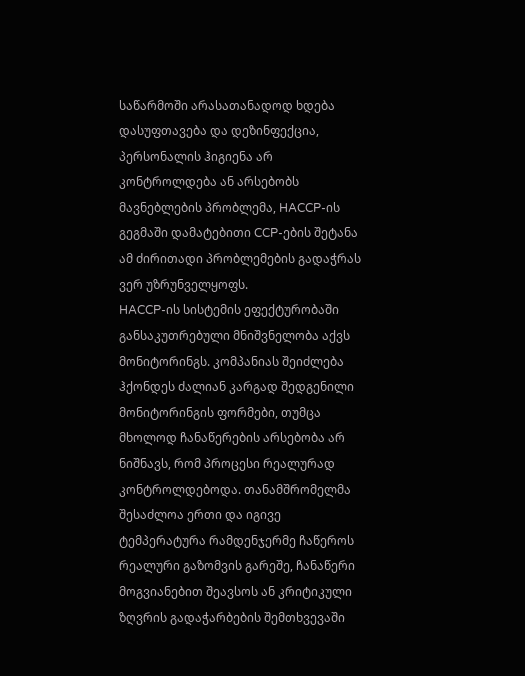საწარმოში არასათანადოდ ხდება დასუფთავება და დეზინფექცია, პერსონალის ჰიგიენა არ კონტროლდება ან არსებობს მავნებლების პრობლემა, HACCP-ის გეგმაში დამატებითი CCP-ების შეტანა ამ ძირითადი პრობლემების გადაჭრას ვერ უზრუნველყოფს.
HACCP-ის სისტემის ეფექტურობაში განსაკუთრებული მნიშვნელობა აქვს მონიტორინგს. კომპანიას შეიძლება ჰქონდეს ძალიან კარგად შედგენილი მონიტორინგის ფორმები, თუმცა მხოლოდ ჩანაწერების არსებობა არ ნიშნავს, რომ პროცესი რეალურად კონტროლდებოდა. თანამშრომელმა შესაძლოა ერთი და იგივე ტემპერატურა რამდენჯერმე ჩაწეროს რეალური გაზომვის გარეშე, ჩანაწერი მოგვიანებით შეავსოს ან კრიტიკული ზღვრის გადაჭარბების შემთხვევაში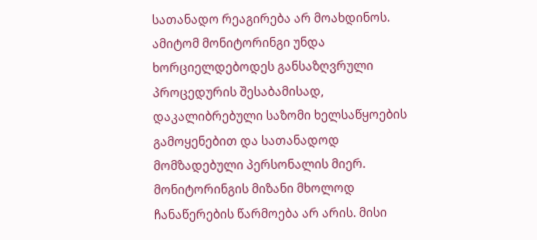სათანადო რეაგირება არ მოახდინოს. ამიტომ მონიტორინგი უნდა ხორციელდებოდეს განსაზღვრული პროცედურის შესაბამისად, დაკალიბრებული საზომი ხელსაწყოების გამოყენებით და სათანადოდ მომზადებული პერსონალის მიერ. მონიტორინგის მიზანი მხოლოდ ჩანაწერების წარმოება არ არის. მისი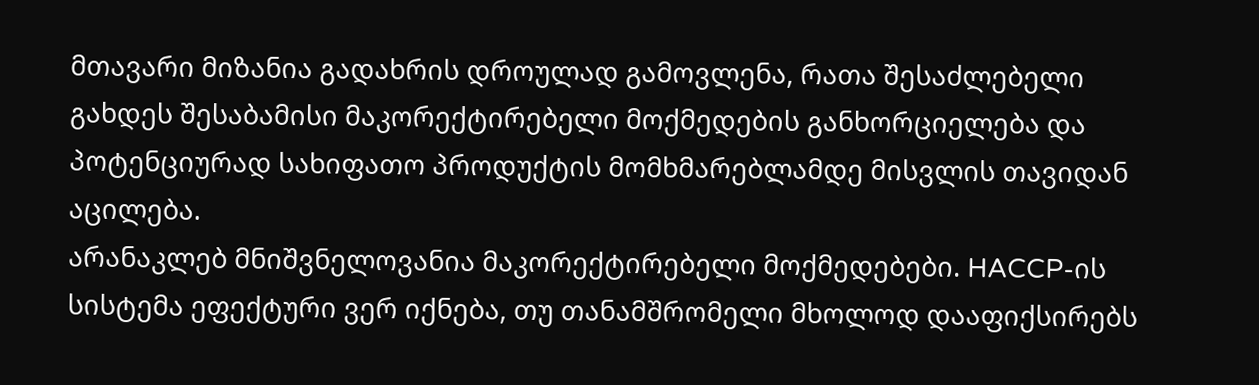მთავარი მიზანია გადახრის დროულად გამოვლენა, რათა შესაძლებელი გახდეს შესაბამისი მაკორექტირებელი მოქმედების განხორციელება და პოტენციურად სახიფათო პროდუქტის მომხმარებლამდე მისვლის თავიდან აცილება.
არანაკლებ მნიშვნელოვანია მაკორექტირებელი მოქმედებები. HACCP-ის სისტემა ეფექტური ვერ იქნება, თუ თანამშრომელი მხოლოდ დააფიქსირებს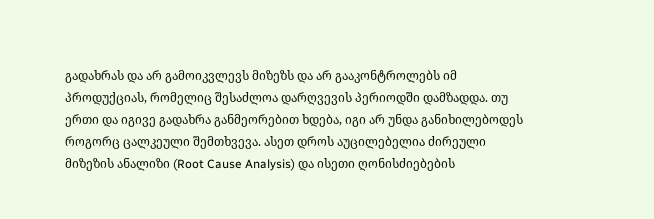გადახრას და არ გამოიკვლევს მიზეზს და არ გააკონტროლებს იმ პროდუქციას, რომელიც შესაძლოა დარღვევის პერიოდში დამზადდა. თუ ერთი და იგივე გადახრა განმეორებით ხდება, იგი არ უნდა განიხილებოდეს როგორც ცალკეული შემთხვევა. ასეთ დროს აუცილებელია ძირეული მიზეზის ანალიზი (Root Cause Analysis) და ისეთი ღონისძიებების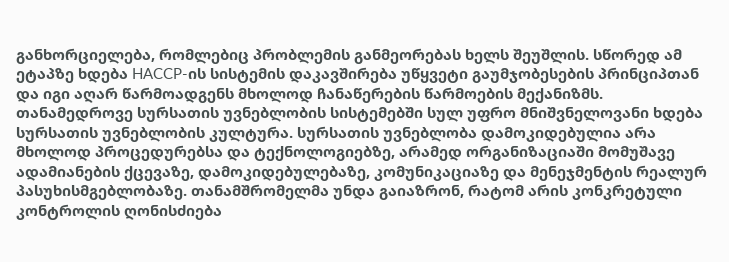განხორციელება, რომლებიც პრობლემის განმეორებას ხელს შეუშლის. სწორედ ამ ეტაპზე ხდება HACCP-ის სისტემის დაკავშირება უწყვეტი გაუმჯობესების პრინციპთან და იგი აღარ წარმოადგენს მხოლოდ ჩანაწერების წარმოების მექანიზმს.
თანამედროვე სურსათის უვნებლობის სისტემებში სულ უფრო მნიშვნელოვანი ხდება სურსათის უვნებლობის კულტურა. სურსათის უვნებლობა დამოკიდებულია არა მხოლოდ პროცედურებსა და ტექნოლოგიებზე, არამედ ორგანიზაციაში მომუშავე ადამიანების ქცევაზე, დამოკიდებულებაზე, კომუნიკაციაზე და მენეჯმენტის რეალურ პასუხისმგებლობაზე. თანამშრომელმა უნდა გაიაზრონ, რატომ არის კონკრეტული კონტროლის ღონისძიება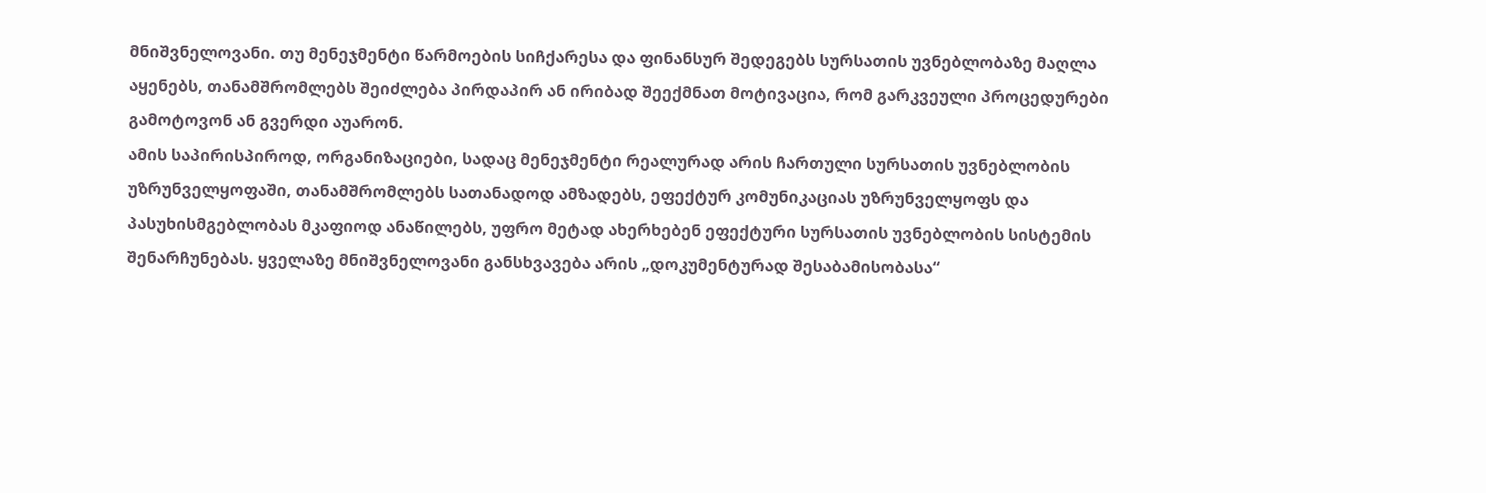მნიშვნელოვანი. თუ მენეჯმენტი წარმოების სიჩქარესა და ფინანსურ შედეგებს სურსათის უვნებლობაზე მაღლა აყენებს, თანამშრომლებს შეიძლება პირდაპირ ან ირიბად შეექმნათ მოტივაცია, რომ გარკვეული პროცედურები გამოტოვონ ან გვერდი აუარონ.
ამის საპირისპიროდ, ორგანიზაციები, სადაც მენეჯმენტი რეალურად არის ჩართული სურსათის უვნებლობის უზრუნველყოფაში, თანამშრომლებს სათანადოდ ამზადებს, ეფექტურ კომუნიკაციას უზრუნველყოფს და პასუხისმგებლობას მკაფიოდ ანაწილებს, უფრო მეტად ახერხებენ ეფექტური სურსათის უვნებლობის სისტემის შენარჩუნებას. ყველაზე მნიშვნელოვანი განსხვავება არის „დოკუმენტურად შესაბამისობასა“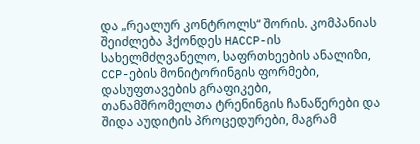და „რეალურ კონტროლს“ შორის. კომპანიას შეიძლება ჰქონდეს HACCP-ის სახელმძღვანელო, საფრთხეების ანალიზი, CCP-ების მონიტორინგის ფორმები, დასუფთავების გრაფიკები, თანამშრომელთა ტრენინგის ჩანაწერები და შიდა აუდიტის პროცედურები, მაგრამ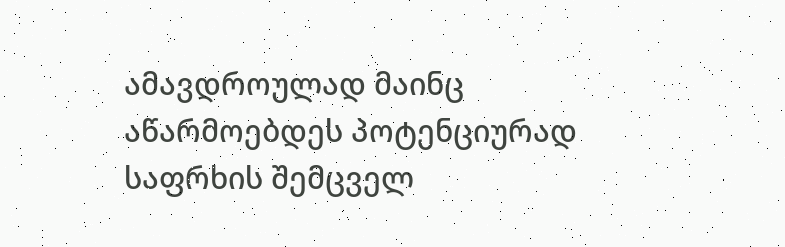ამავდროულად მაინც აწარმოებდეს პოტენციურად საფრხის შემცველ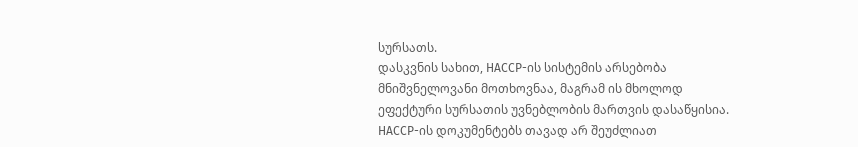სურსათს.
დასკვნის სახით, HACCP-ის სისტემის არსებობა მნიშვნელოვანი მოთხოვნაა, მაგრამ ის მხოლოდ ეფექტური სურსათის უვნებლობის მართვის დასაწყისია. HACCP-ის დოკუმენტებს თავად არ შეუძლიათ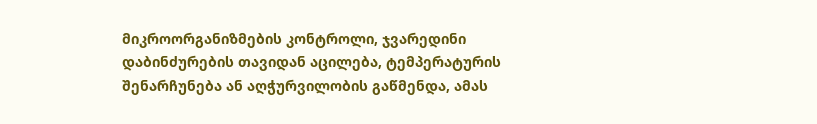მიკროორგანიზმების კონტროლი, ჯვარედინი დაბინძურების თავიდან აცილება, ტემპერატურის შენარჩუნება ან აღჭურვილობის გაწმენდა, ამას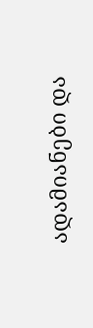ადამიანები და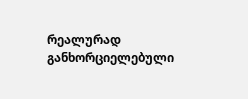რეალურად განხორციელებული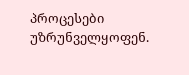პროცესები უზრუნველყოფენ.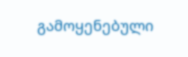გამოყენებული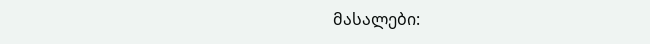მასალები: